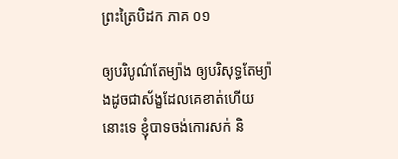ព្រះត្រៃបិដក ភាគ ០១

ឲ្យបរិបូណ៌តែម្យ៉ាង ឲ្យបរិសុទ្ធតែម្យ៉ាងដូចជាស័ង្ខដែលគេខាត់ហើយនោះទេ ខ្ញុំបាទចង់កោរសក់ និ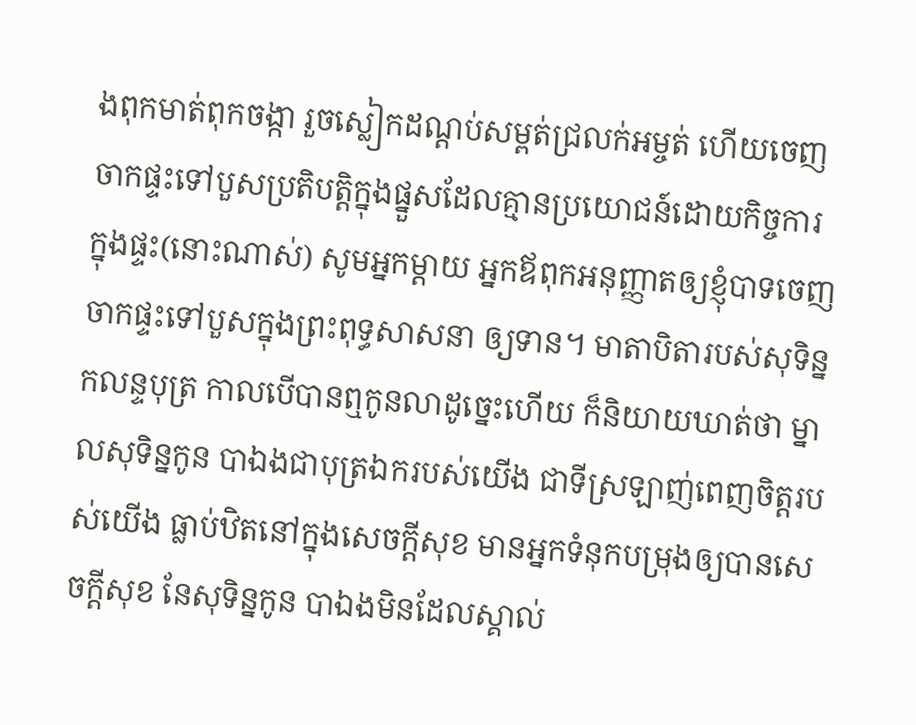ងពុកមាត់ពុកចង្កា រួចស្លៀកដណ្តប់សម្ពត់ជ្រលក់អម្ចត់ ហើយចេញចាកផ្ទះទៅបួសប្រតិបត្តិក្នុងផ្នួសដែលគ្មានប្រយោជន៍ដោយកិច្ចការ ក្នុងផ្ទះ(នោះណាស់) សូមអ្នកម្តាយ អ្នកឪពុកអនុញ្ញាតឲ្យខ្ញុំបាទចេញចាកផ្ទះទៅបួសក្នុងព្រះពុទ្ធសាសនា ឲ្យទាន។ មាតាបិតារបស់សុទិន្នកលន្ទបុត្រ កាលបើបានឮកូនលាដូច្នេះហើយ ក៏និយាយឃាត់ថា ម្នាលសុទិន្នកូន បាឯងជាបុត្រឯករបស់យើង ជាទីស្រឡាញ់ពេញចិត្តរបស់យើង ធ្លាប់ឋិតនៅក្នុងសេចក្តីសុខ មានអ្នកទំនុកបម្រុងឲ្យបានសេចក្តីសុខ នែសុទិន្នកូន បាឯងមិនដែលស្គាល់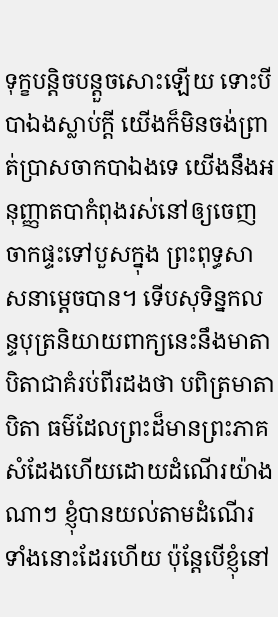ទុក្ខបន្តិចបន្តួចសោះឡើយ ទោះបីបាឯងស្លាប់ក្តី យើងក៏មិនចង់ព្រាត់ប្រាសចាកបាឯងទេ យើងនឹងអនុញ្ញាតបាកំពុងរស់នៅឲ្យចេញចាកផ្ទះទៅបួសក្នុង ព្រះពុទ្ធសាសនាម្តេចបាន។ ទើបសុទិន្នកលន្ទបុត្រនិយាយពាក្យនេះនឹងមាតាបិតាជាគំរប់ពីរដងថា បពិត្រមាតាបិតា ធម៌ដែលព្រះដ៏មានព្រះភាគសំដែងហើយដោយដំណើរយ៉ាងណាៗ ខ្ញុំបានយល់តាមដំណើរទាំងនោះដែរហើយ ប៉ុន្តែបើខ្ញុំនៅ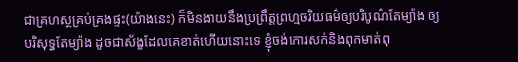ជាគ្រហស្ថគ្រប់គ្រងផ្ទះ(យ៉ាងនេះ) ក៏មិនងាយនឹងប្រព្រឹត្តព្រហ្មចរិយធម៌ឲ្យបរិបូណ៌តែម្យ៉ាង ឲ្យបរិសុទ្ធតែម្យ៉ាង ដូចជាស័ង្ខដែលគេខាត់ហើយនោះទេ ខ្ញុំចង់កោរសក់និងពុកមាត់ពុ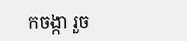កចង្កា រួច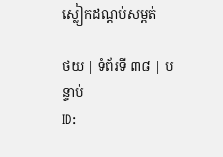ស្លៀកដណ្តប់សម្ពត់

ថយ | ទំព័រទី ៣៨ | បន្ទាប់
ID: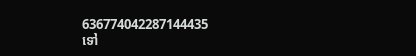636774042287144435
ទៅ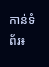កាន់ទំព័រ៖